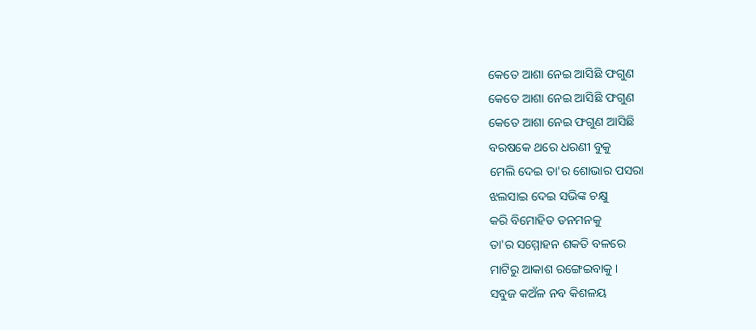କେତେ ଆଶା ନେଇ ଆସିଛି ଫଗୁଣ
କେତେ ଆଶା ନେଇ ଆସିଛି ଫଗୁଣ
କେତେ ଆଶା ନେଇ ଫଗୁଣ ଆସିଛି
ବରଷକେ ଥରେ ଧରଣୀ ବୁକୁ
ମେଲି ଦେଇ ତା'ର ଶୋଭାର ପସରା
ଝଲସାଇ ଦେଇ ସଭିଙ୍କ ଚକ୍ଷୁ
କରି ବିମୋହିତ ତନମନକୁ
ତା'ର ସମ୍ମୋହନ ଶକତି ବଳରେ
ମାଟିରୁ ଆକାଶ ରଙ୍ଗେଇବାକୁ ।
ସବୁଜ କଅଁଳ ନବ କିଶଳୟ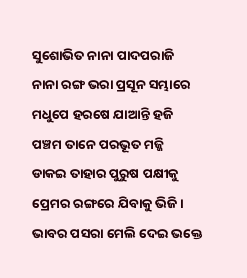ସୁଶୋଭିତ ନାନା ପାଦପରାଜି
ନାନା ରଙ୍ଗ ଭରା ପ୍ରସୂନ ସମ୍ଭାରେ
ମଧୁପେ ହରଷେ ଯାଆନ୍ତି ହଜି
ପଞ୍ଚମ ତାନେ ପରଭୂତ ମଜ୍ଜି
ଡାକଇ ତାହାର ପୁରୁଷ ପକ୍ଷୀକୁ
ପ୍ରେମର ରଙ୍ଗରେ ଯିବାକୁ ଭିଜି ।
ଭାବର ପସରା ମେଲି ଦେଇ ଭକ୍ତେ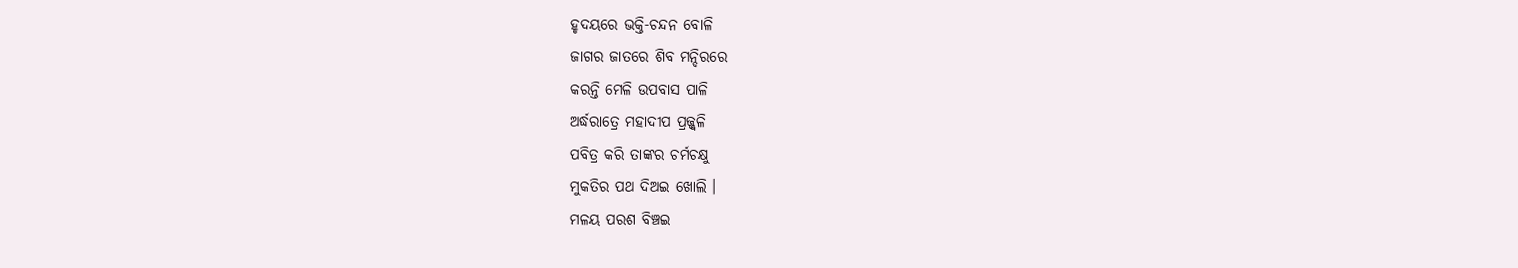ହୃଦୟରେ ଭକ୍ତି-ଚନ୍ଦନ ବୋଳି
ଜାଗର ଜାତରେ ଶିବ ମନ୍ଦିରରେ
କରନ୍ତି ମେଳି ଉପବାସ ପାଳି
ଅର୍ଦ୍ଧରାତ୍ରେ ମହାଦୀପ ପ୍ରଜ୍ଜ୍ବଳି
ପବିତ୍ର କରି ତାଙ୍କର ଚର୍ମଚକ୍ଷୁ
ମୁକତିର ପଥ ଦିଅଇ ଖୋଲି ।
ମଳୟ ପରଶ ବିଞ୍ଚଇ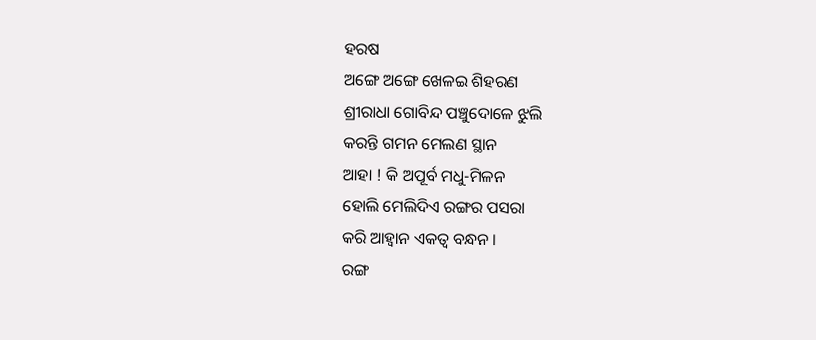ହରଷ
ଅଙ୍ଗେ ଅଙ୍ଗେ ଖେଳଇ ଶିହରଣ
ଶ୍ରୀରାଧା ଗୋବିନ୍ଦ ପଞ୍ଚୁଦୋଳେ ଝୁଲି
କରନ୍ତି ଗମନ ମେଲଣ ସ୍ଥାନ
ଆହା ! କି ଅପୂର୍ବ ମଧୁ-ମିଳନ
ହୋଲି ମେଲିଦିଏ ରଙ୍ଗର ପସରା
କରି ଆହ୍ବାନ ଏକତ୍ବ ବନ୍ଧନ ।
ରଙ୍ଗ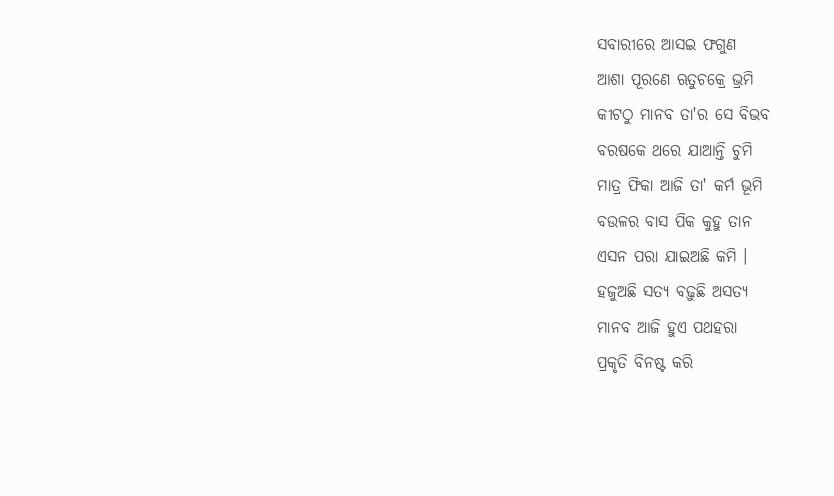ସବାରୀରେ ଆସଇ ଫଗୁଣ
ଆଶା ପୂରଣେ ଋତୁଚକ୍ରେ ଭ୍ରମି
କୀଟଠୁ ମାନବ ତା'ର ସେ ବିଭବ
ବରଷକେ ଥରେ ଯାଆନ୍ତି ଚୁମି
ମାତ୍ର ଫିକା ଆଜି ତା' କର୍ମ ଭୂମି
ବଉଳର ବାସ ପିକ କୁହୁ ତାନ
ଏସନ ପରା ଯାଇଅଛି କମି ।
ହଜୁଅଛି ସତ୍ୟ ବଢ଼ୁଛି ଅସତ୍ୟ
ମାନବ ଆଜି ହୁଏ ପଥହରା
ପ୍ରକୃତି ବିନଷ୍ଟ କରି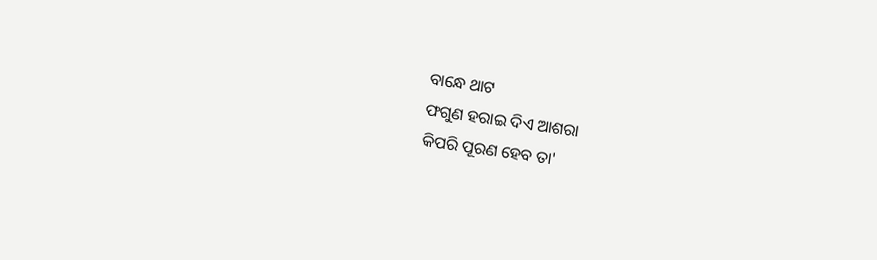ବାନ୍ଧେ ଥାଟ
ଫଗୁଣ ହରାଇ ଦିଏ ଆଶରା
କିପରି ପୂରଣ ହେବ ତା'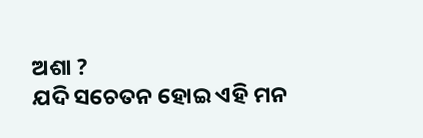ଅଶା ?
ଯଦି ସଚେତନ ହୋଇ ଏହି ମନ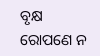ବୃକ୍ଷ ରୋପଣେ ନ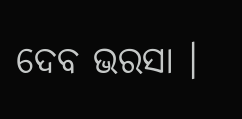ଦେବ ଭରସା ।